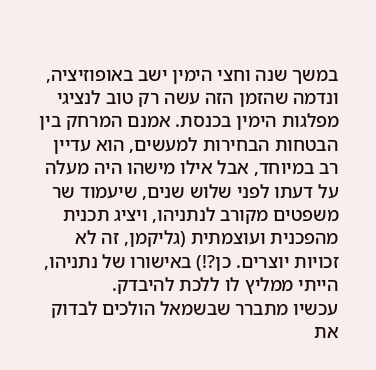במשך שנה וחצי הימין ישב באופוזיציה, ונדמה שהזמן הזה עשה רק טוב לנציגי מפלגות הימין בכנסת. אמנם המרחק בין הבטחות הבחירות למעשים, הוא עדיין רב במיוחד, אבל אילו מישהו היה מעלה על דעתו לפני שלוש שנים, שיעמוד שר משפטים מקורב לנתניהו, ויציג תכנית מהפכנית ועוצמתית (גליקמן, זה לא זכויות יוצרים. כן?!) באישורו של נתניהו, הייתי ממליץ לו ללכת להיבדק.
עכשיו מתברר שבשמאל הולכים לבדוק את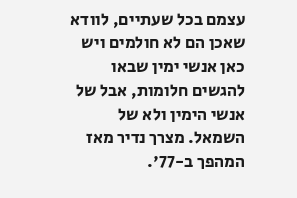עצמם בכל שעתיים, לוודא שאכן הם לא חולמים ויש כאן אנשי ימין שבאו להגשים חלומות, אבל של אנשי הימין ולא של השמאל. מצרך נדיר מאז המהפך ב-77'.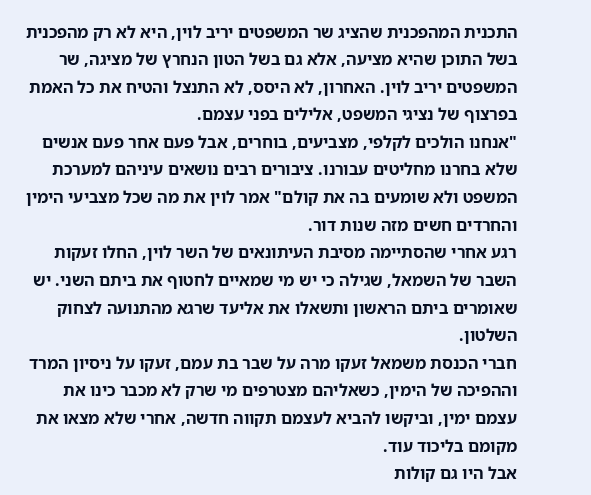התכנית המהפכנית שהציג שר המשפטים יריב לוין, היא לא רק מהפכנית בשל התוכן שהיא מציעה, אלא גם בשל הטון הנחרץ של מציגה, שר המשפטים יריב לוין. האחרון, לא היסס, לא התנצל והטיח את כל האמת בפרצוף של נציגי המשפט, אלילים בפני עצמם.
"אנחנו הולכים לקלפי, מצביעים, בוחרים, אבל פעם אחר פעם אנשים שלא בחרנו מחליטים עבורנו. ציבורים רבים נושאים עיניהם למערכת המשפט ולא שומעים בה את קולם" אמר לוין את מה שכל מצביעי הימין והחרדים חשים מזה שנות דור.
רגע אחרי שהסתיימה מסיבת העיתונאים של השר לוין, החלו זעקות השבר של השמאל, שגילה כי יש מי שמאיים לחטוף את ביתם השני. יש שאומרים ביתם הראשון ותשאלו את אליעד שרגא מהתנועה לצחוק השלטון.
חברי הכנסת משמאל זעקו מרה על שבר בת עמם, זעקו על ניסיון המרד וההפיכה של הימין, כשאליהם מצטרפים מי שרק לא מכבר כינו את עצמם ימין, וביקשו להביא לעצמם תקווה חדשה, אחרי שלא מצאו את מקומם בליכוד עוד.
אבל היו גם קולות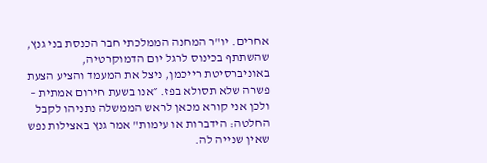אחרים. יו"ר המחנה הממלכתי חבר הכנסת בני גנץ, שהשתתף בכינוס לרגל יום הדמוקרטיה, באוניברסיטת רייכמן, ניצל את המעמד והציע הצעת פשרה שלא תסולא בפז. ״אנו בשעת חירום אמתית – ולכן אני קורא מכאן לראש הממשלה נתניהו לקבל החלטה: הידברות או עימות" אמר גנץ באצילות נפש שאין שנייה לה.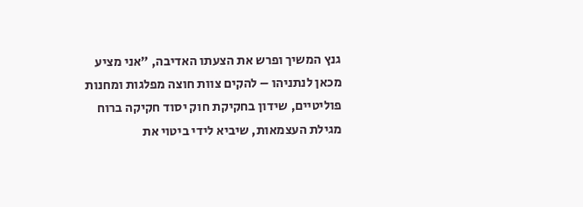גנץ המשיך ופרש את הצעתו האדיבה, "אני מציע מכאן לנתניהו – להקים צוות חוצה מפלגות ומחנות פוליטיים, שידון בחקיקת חוק יסוד חקיקה ברוח מגילת העצמאות, שיביא לידי ביטוי את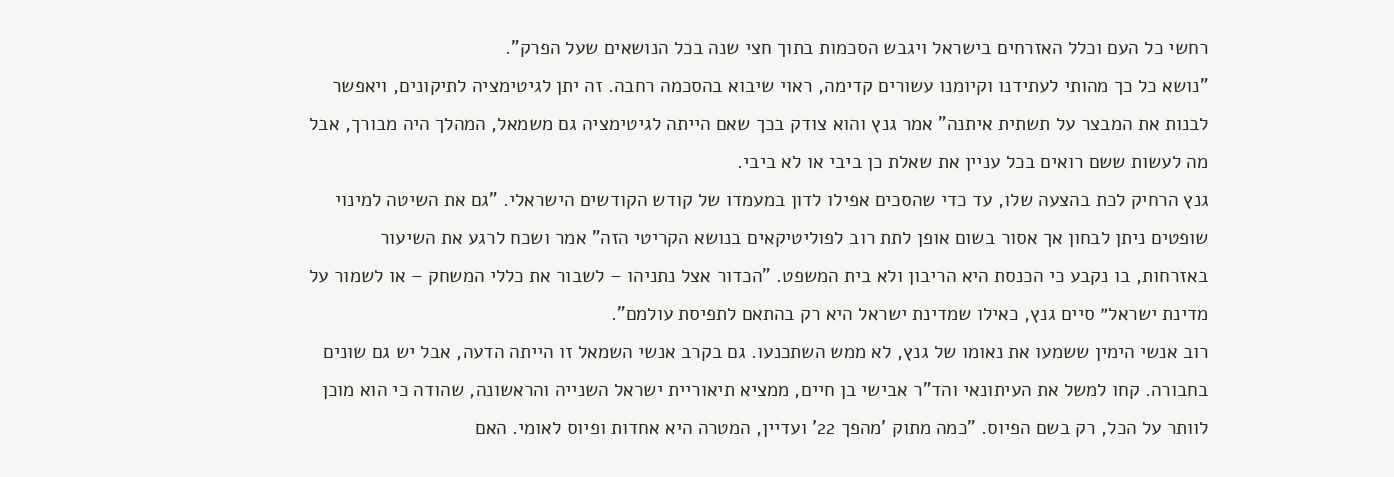רחשי כל העם וכלל האזרחים בישראל ויגבש הסכמות בתוך חצי שנה בכל הנושאים שעל הפרק".
"נושא כל כך מהותי לעתידנו וקיומנו עשורים קדימה, ראוי שיבוא בהסכמה רחבה. זה יתן לגיטימציה לתיקונים, ויאפשר לבנות את המבצר על תשתית איתנה" אמר גנץ והוא צודק בכך שאם הייתה לגיטימציה גם משמאל, המהלך היה מבורך, אבל מה לעשות ששם רואים בכל עניין את שאלת כן ביבי או לא ביבי.
גנץ הרחיק לכת בהצעה שלו, עד כדי שהסכים אפילו לדון במעמדו של קודש הקודשים הישראלי. "גם את השיטה למינוי שופטים ניתן לבחון אך אסור בשום אופן לתת רוב לפוליטיקאים בנושא הקריטי הזה" אמר ושכח לרגע את השיעור באזרחות, בו נקבע כי הכנסת היא הריבון ולא בית המשפט. "הכדור אצל נתניהו – לשבור את כללי המשחק – או לשמור על מדינת ישראל״ סיים גנץ, כאילו שמדינת ישראל היא רק בהתאם לתפיסת עולמם".
רוב אנשי הימין ששמעו את נאומו של גנץ, לא ממש השתכנעו. גם בקרב אנשי השמאל זו הייתה הדעה, אבל יש גם שונים בחבורה. קחו למשל את העיתונאי והד"ר אבישי בן חיים, ממציא תיאוריית ישראל השנייה והראשונה, שהודה כי הוא מוכן לוותר על הכל, רק בשם הפיוס. "כמה מתוק 'מהפך 22' ועדיין, המטרה היא אחדות ופיוס לאומי. האם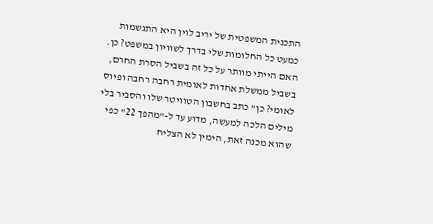התכנית המשפטית של יריב לוין היא התגשמות כמעט כל החלומות שלי בדרך לשוויון במשפט? כן. האם הייתי מוותר על כל זה בשביל הסרת החרם, בשביל ממשלת אחדות לאומית רחבה רחבה ופיוס לאומי? כן" כתב בחשבון הטוויטר שלו והסביר בלי מילים הלכה למעשה, מדוע עד ל-"מהפך 22" כפי שהוא מכנה זאת, הימין לא הצליח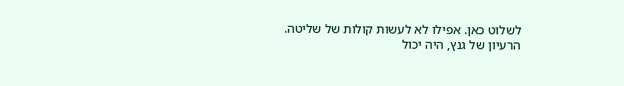לשלוט כאן. אפילו לא לעשות קולות של שליטה.
הרעיון של גנץ, היה יכול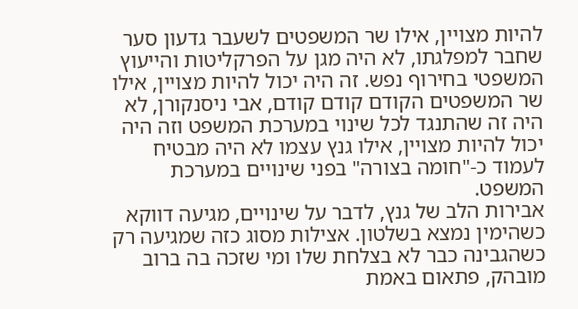להיות מצויין, אילו שר המשפטים לשעבר גדעון סער שחבר למפלגתו, לא היה מגן על הפרקליטות והייעוץ המשפטי בחירוף נפש. זה היה יכול להיות מצויין, אילו שר המשפטים הקודם קודם קודם, אבי ניסנקורן, לא היה זה שהתנגד לכל שינוי במערכת המשפט וזה היה יכול להיות מצויין, אילו גנץ עצמו לא היה מבטיח לעמוד כ-"חומה בצורה" בפני שינויים במערכת המשפט.
אבירות הלב של גנץ, לדבר על שינויים, מגיעה דווקא כשהימין נמצא בשלטון. אצילות מסוג כזה שמגיעה רק כשהגבינה כבר לא בצלחת שלו ומי שזכה בה ברוב מובהק, פתאום באמת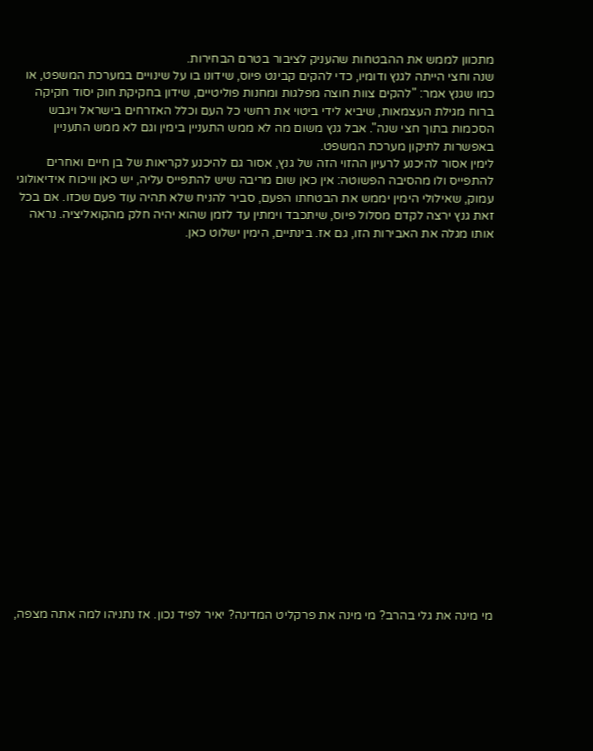מתכוון לממש את ההבטחות שהעניק לציבור בטרם הבחירות.
שנה וחצי הייתה לגנץ ודומיו, כדי להקים קבינט פיוס, שידונו בו על שינויים במערכת המשפט, או כמו שגנץ אמר: "להקים צוות חוצה מפלגות ומחנות פוליטיים, שידון בחקיקת חוק יסוד חקיקה ברוח מגילת העצמאות, שיביא לידי ביטוי את רחשי כל העם וכלל האזרחים בישראל ויגבש הסכמות בתוך חצי שנה". אבל גנץ משום מה לא ממש התעניין בימין וגם לא ממש התעניין באפשרות לתיקון מערכת המשפט.
לימין אסור להיכנע לרעיון ההזוי הזה של גנץ, אסור גם להיכנע לקריאות של בן חיים ואחרים להתפייס ולו מהסיבה הפשוטה: אין כאן שום מריבה שיש להתפייס עליה, יש כאן וויכוח אידיאולוגי עמוק, שאילולי הימין יממש את הבטחתו הפעם, סביר להניח שלא תהיה עוד פעם שכזו. אם בכל זאת גנץ ירצה לקדם מסלול פיוס, שיתכבד וימתין עד לזמן שהוא יהיה חלק מהקואליציה. נראה אותו מגלה את האבירות הזו, גם אז. בינתיים, הימין ישלוט כאן.





















מי מינה את גלי בהרב? מי מינה את פרקליט המדינה? יאיר לפיד נכון. אז נתניהו למה אתה מצפה,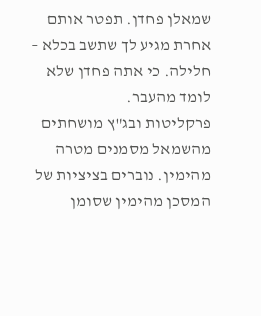שמאלן פחדן. תפטר אותם אחרת מגיע לך שתשב בכלא – חלילה. כי אתה פחדן שלא לומד מהעבר.
פרקליטות ובג"ץ מושחתים מהשמאל מסמנים מטרה מהימין. נוברים בציציות של המסכן מהימין שסומן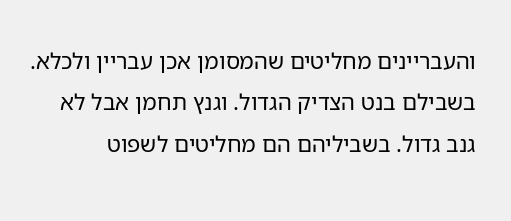והעבריינים מחליטים שהמסומן אכן עבריין ולכלא. בשבילם בנט הצדיק הגדול. וגנץ תחמן אבל לא גנב גדול. בשביליהם הם מחליטים לשפוט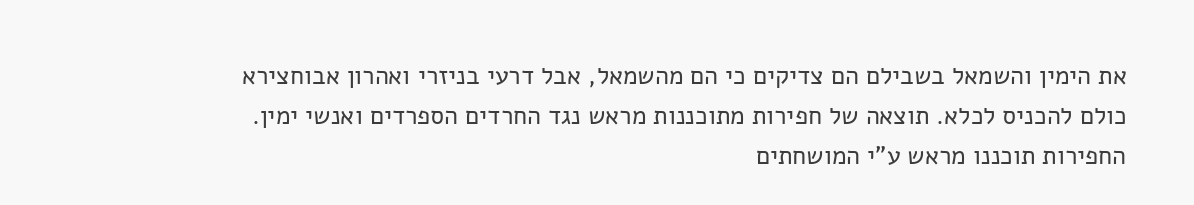את הימין והשמאל בשבילם הם צדיקים כי הם מהשמאל, אבל דרעי בניזרי ואהרון אבוחצירא כולם להכניס לכלא. תוצאה של חפירות מתוכננות מראש נגד החרדים הספרדים ואנשי ימין. החפירות תוכננו מראש ע"י המושחתים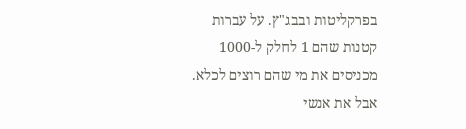בפרקליטות ובבג"ץ. על עברות קטנות שהם 1 לחלק ל-1000 מכניסים את מי שהם רוצים לכלא. אבל את אנשי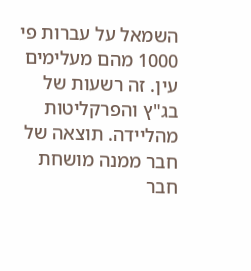השמאל על עברות פי 1000 מהם מעלימים עין. זה רשעות של בג"ץ והפרקליטות מהליידה. תוצאה של חבר ממנה מושחת חבר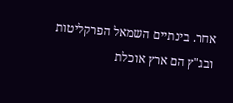אחר. בינתיים השמאל הפרקליטות ובג"ץ הם ארץ אוכלת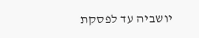יושביה עד לפסקת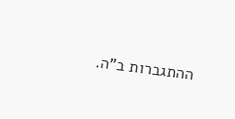ההתגברות ב"ה.